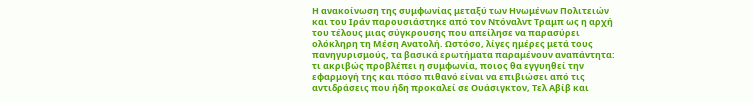Η ανακοίνωση της συμφωνίας μεταξύ των Ηνωμένων Πολιτειών και του Ιράν παρουσιάστηκε από τον Ντόναλντ Τραμπ ως η αρχή του τέλους μιας σύγκρουσης που απείλησε να παρασύρει ολόκληρη τη Μέση Ανατολή. Ωστόσο, λίγες ημέρες μετά τους πανηγυρισμούς, τα βασικά ερωτήματα παραμένουν αναπάντητα: τι ακριβώς προβλέπει η συμφωνία, ποιος θα εγγυηθεί την εφαρμογή της και πόσο πιθανό είναι να επιβιώσει από τις αντιδράσεις που ήδη προκαλεί σε Ουάσιγκτον, Τελ Αβίβ και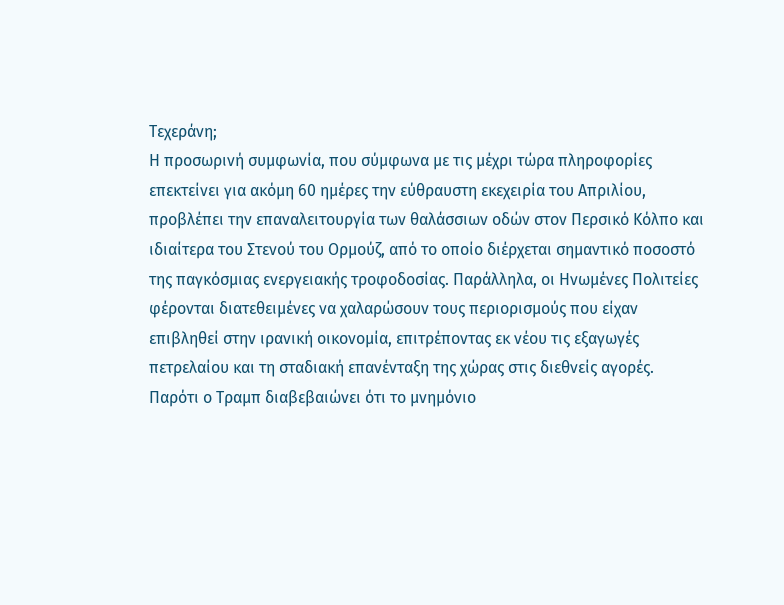Τεχεράνη;
Η προσωρινή συμφωνία, που σύμφωνα με τις μέχρι τώρα πληροφορίες επεκτείνει για ακόμη 60 ημέρες την εύθραυστη εκεχειρία του Απριλίου, προβλέπει την επαναλειτουργία των θαλάσσιων οδών στον Περσικό Κόλπο και ιδιαίτερα του Στενού του Ορμούζ, από το οποίο διέρχεται σημαντικό ποσοστό της παγκόσμιας ενεργειακής τροφοδοσίας. Παράλληλα, οι Ηνωμένες Πολιτείες φέρονται διατεθειμένες να χαλαρώσουν τους περιορισμούς που είχαν επιβληθεί στην ιρανική οικονομία, επιτρέποντας εκ νέου τις εξαγωγές πετρελαίου και τη σταδιακή επανένταξη της χώρας στις διεθνείς αγορές.
Παρότι ο Τραμπ διαβεβαιώνει ότι το μνημόνιο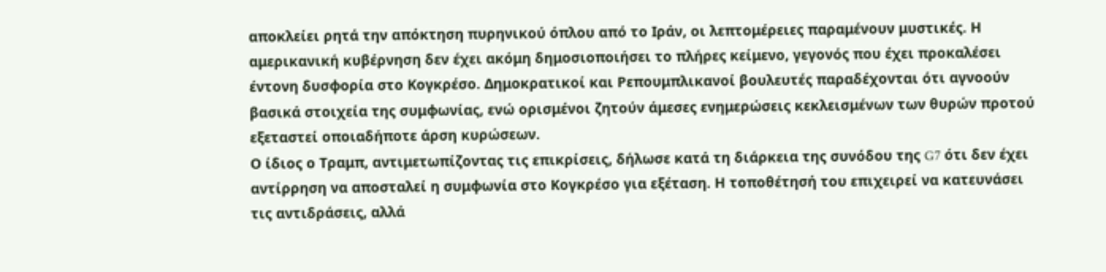αποκλείει ρητά την απόκτηση πυρηνικού όπλου από το Ιράν, οι λεπτομέρειες παραμένουν μυστικές. Η αμερικανική κυβέρνηση δεν έχει ακόμη δημοσιοποιήσει το πλήρες κείμενο, γεγονός που έχει προκαλέσει έντονη δυσφορία στο Κογκρέσο. Δημοκρατικοί και Ρεπουμπλικανοί βουλευτές παραδέχονται ότι αγνοούν βασικά στοιχεία της συμφωνίας, ενώ ορισμένοι ζητούν άμεσες ενημερώσεις κεκλεισμένων των θυρών προτού εξεταστεί οποιαδήποτε άρση κυρώσεων.
Ο ίδιος ο Τραμπ, αντιμετωπίζοντας τις επικρίσεις, δήλωσε κατά τη διάρκεια της συνόδου της G7 ότι δεν έχει αντίρρηση να αποσταλεί η συμφωνία στο Κογκρέσο για εξέταση. Η τοποθέτησή του επιχειρεί να κατευνάσει τις αντιδράσεις, αλλά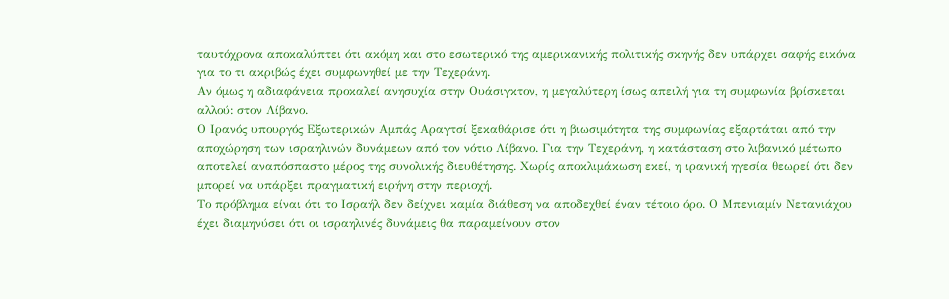ταυτόχρονα αποκαλύπτει ότι ακόμη και στο εσωτερικό της αμερικανικής πολιτικής σκηνής δεν υπάρχει σαφής εικόνα για το τι ακριβώς έχει συμφωνηθεί με την Τεχεράνη.
Αν όμως η αδιαφάνεια προκαλεί ανησυχία στην Ουάσιγκτον, η μεγαλύτερη ίσως απειλή για τη συμφωνία βρίσκεται αλλού: στον Λίβανο.
Ο Ιρανός υπουργός Εξωτερικών Αμπάς Αραγτσί ξεκαθάρισε ότι η βιωσιμότητα της συμφωνίας εξαρτάται από την αποχώρηση των ισραηλινών δυνάμεων από τον νότιο Λίβανο. Για την Τεχεράνη, η κατάσταση στο λιβανικό μέτωπο αποτελεί αναπόσπαστο μέρος της συνολικής διευθέτησης. Χωρίς αποκλιμάκωση εκεί, η ιρανική ηγεσία θεωρεί ότι δεν μπορεί να υπάρξει πραγματική ειρήνη στην περιοχή.
Το πρόβλημα είναι ότι το Ισραήλ δεν δείχνει καμία διάθεση να αποδεχθεί έναν τέτοιο όρο. Ο Μπενιαμίν Νετανιάχου έχει διαμηνύσει ότι οι ισραηλινές δυνάμεις θα παραμείνουν στον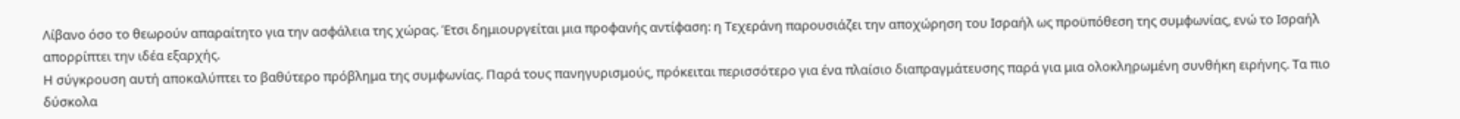Λίβανο όσο το θεωρούν απαραίτητο για την ασφάλεια της χώρας. Έτσι δημιουργείται μια προφανής αντίφαση: η Τεχεράνη παρουσιάζει την αποχώρηση του Ισραήλ ως προϋπόθεση της συμφωνίας, ενώ το Ισραήλ απορρίπτει την ιδέα εξαρχής.
Η σύγκρουση αυτή αποκαλύπτει το βαθύτερο πρόβλημα της συμφωνίας. Παρά τους πανηγυρισμούς, πρόκειται περισσότερο για ένα πλαίσιο διαπραγμάτευσης παρά για μια ολοκληρωμένη συνθήκη ειρήνης. Τα πιο δύσκολα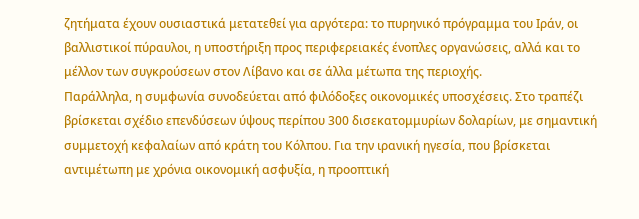ζητήματα έχουν ουσιαστικά μετατεθεί για αργότερα: το πυρηνικό πρόγραμμα του Ιράν, οι βαλλιστικοί πύραυλοι, η υποστήριξη προς περιφερειακές ένοπλες οργανώσεις, αλλά και το μέλλον των συγκρούσεων στον Λίβανο και σε άλλα μέτωπα της περιοχής.
Παράλληλα, η συμφωνία συνοδεύεται από φιλόδοξες οικονομικές υποσχέσεις. Στο τραπέζι βρίσκεται σχέδιο επενδύσεων ύψους περίπου 300 δισεκατομμυρίων δολαρίων, με σημαντική συμμετοχή κεφαλαίων από κράτη του Κόλπου. Για την ιρανική ηγεσία, που βρίσκεται αντιμέτωπη με χρόνια οικονομική ασφυξία, η προοπτική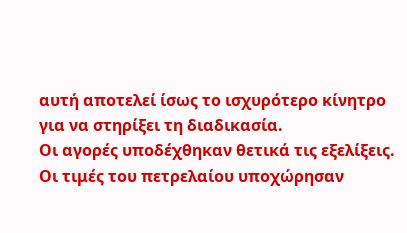αυτή αποτελεί ίσως το ισχυρότερο κίνητρο για να στηρίξει τη διαδικασία.
Οι αγορές υποδέχθηκαν θετικά τις εξελίξεις. Οι τιμές του πετρελαίου υποχώρησαν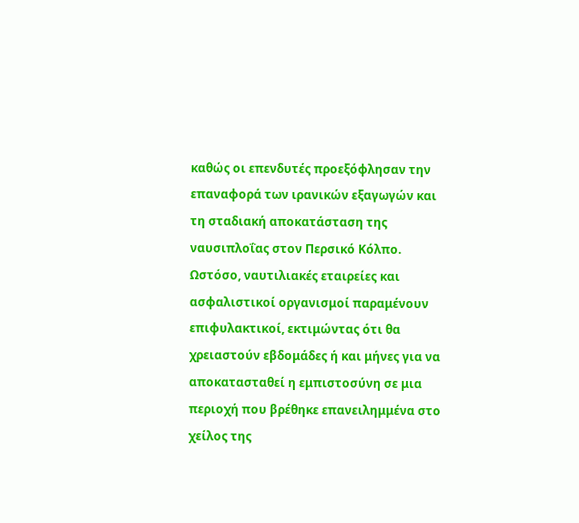καθώς οι επενδυτές προεξόφλησαν την επαναφορά των ιρανικών εξαγωγών και τη σταδιακή αποκατάσταση της ναυσιπλοΐας στον Περσικό Κόλπο. Ωστόσο, ναυτιλιακές εταιρείες και ασφαλιστικοί οργανισμοί παραμένουν επιφυλακτικοί, εκτιμώντας ότι θα χρειαστούν εβδομάδες ή και μήνες για να αποκατασταθεί η εμπιστοσύνη σε μια περιοχή που βρέθηκε επανειλημμένα στο χείλος της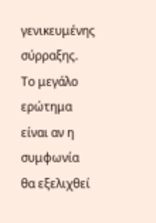γενικευμένης σύρραξης.
Το μεγάλο ερώτημα είναι αν η συμφωνία θα εξελιχθεί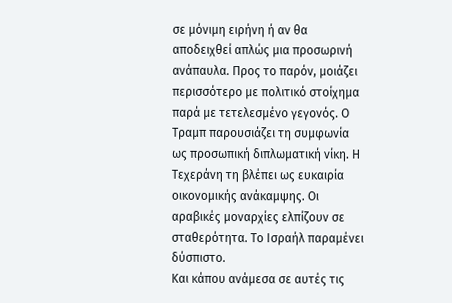σε μόνιμη ειρήνη ή αν θα αποδειχθεί απλώς μια προσωρινή ανάπαυλα. Προς το παρόν, μοιάζει περισσότερο με πολιτικό στοίχημα παρά με τετελεσμένο γεγονός. Ο Τραμπ παρουσιάζει τη συμφωνία ως προσωπική διπλωματική νίκη. Η Τεχεράνη τη βλέπει ως ευκαιρία οικονομικής ανάκαμψης. Οι αραβικές μοναρχίες ελπίζουν σε σταθερότητα. Το Ισραήλ παραμένει δύσπιστο.
Και κάπου ανάμεσα σε αυτές τις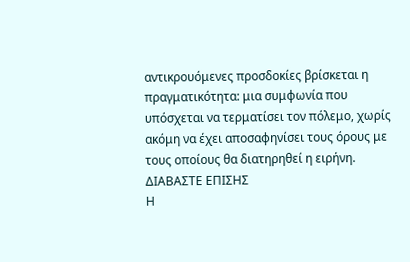αντικρουόμενες προσδοκίες βρίσκεται η πραγματικότητα: μια συμφωνία που υπόσχεται να τερματίσει τον πόλεμο, χωρίς ακόμη να έχει αποσαφηνίσει τους όρους με τους οποίους θα διατηρηθεί η ειρήνη.
ΔΙΑΒΑΣΤΕ ΕΠΙΣΗΣ
Η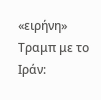«ειρήνη» Τραμπ με το Ιράν: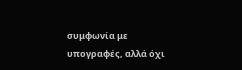συμφωνία με υπογραφές, αλλά όχι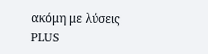ακόμη με λύσεις
PLUS